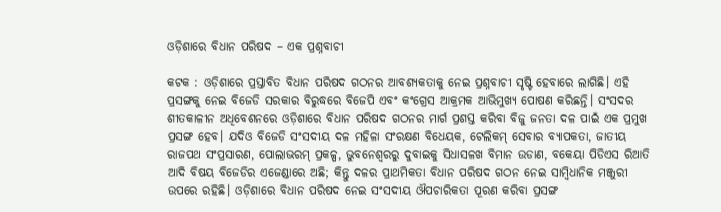ଓଡ଼ିଶାରେ ବିଧାନ ପରିଷଦ – ଏକ ପ୍ରଶ୍ନବାଚୀ

କଟକ : ଓଡ଼ିଶାରେ ପ୍ରସ୍ତାବିତ ବିଧାନ ପରିଷଦ ଗଠନର ଆବଶ୍ୟକତାକୁ ନେଇ ପ୍ରଶ୍ନବାଚୀ ସୃଷ୍ଟି ହେବାରେ ଲାଗିଛି। ଏହି ପ୍ରସଙ୍ଗକୁ ନେଇ ବିଜେଡି ସରକାର ବିରୁଦ୍ଧରେ ବିଜେପି ଏବଂ କଂଗ୍ରେସ ଆକ୍ରମକ ଆଭିମୁଖ୍ୟ ପୋଷଣ କରିଛନ୍ତି। ସଂସଦର ଶୀତକାଳୀନ ଅଧିବେଶନରେ ଓଡ଼ିଶାରେ ବିଧାନ ପରିଷଦ ଗଠନର ମାର୍ଗ ପ୍ରଶସ୍ତ କରିବା ବିଜୁ ଜନତା ଦଳ ପାଇଁ ଏକ ପ୍ରମୁଖ ପ୍ରସଙ୍ଗ ହେବ। ଯଦିଓ ବିଜେଡି ସଂସଦୀୟ ଦଳ ମହିଳା ସଂରକ୍ଷଣ ବିଧେୟକ, ଟେଲିକମ୍‍ ସେବାର ବ୍ୟାପକତା, ଜାତୀୟ ରାଜପଥ ସଂପ୍ରସାରଣ, ପୋଲାଭରମ୍‍ ପ୍ରକଳ୍ପ, ଭୁବନେଶ୍ୱରରୁ ଦୁବାଇକୁ ସିଧାସଳଖ ବିମାନ ଉଡାଣ, ବକେୟା ପିଡିଏସ ରିଆତି ଆଦି ବିଷୟ ବିଜେଡିର ଏଜେଣ୍ଡାରେ ଅଛି; କିନ୍ତୁ ଦଳର ପ୍ରାଥମିକତା ବିଧାନ ପରିଷଦ ଗଠନ ନେଇ ସାମ୍ବିଧାନିକ ମଞ୍ଜୁରୀ ଉପରେ ରହିଛି। ଓଡ଼ିଶାରେ ବିଧାନ ପରିଷଦ ନେଇ ସଂସଦୀୟ ଔପଚାରିକତା ପୂରଣ କରିବା ପ୍ରସଙ୍ଗ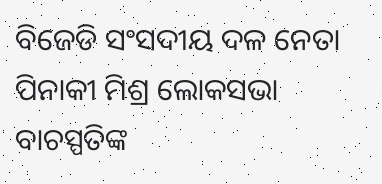ବିଜେଡି ସଂସଦୀୟ ଦଳ ନେତା ପିନାକୀ ମିଶ୍ର ଲୋକସଭା ବାଚସ୍ପତିଙ୍କ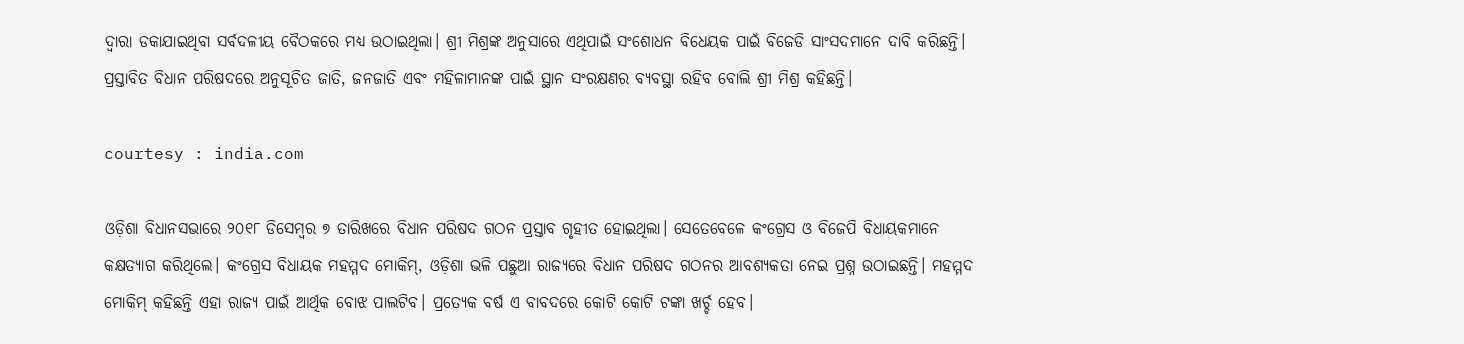ଦ୍ୱାରା ଡକାଯାଇଥିବା ସର୍ବଦଳୀୟ ବୈଠକରେ ମଧ୍ୟ ଉଠାଇଥିଲା। ଶ୍ରୀ ମିଶ୍ରଙ୍କ ଅନୁସାରେ ଏଥିପାଇଁ ସଂଶୋଧନ ବିଧେୟକ ପାଇଁ ବିଜେଡି ସାଂସଦମାନେ ଦାବି କରିଛନ୍ତି। ପ୍ରସ୍ତାବିତ ବିଧାନ ପରିଷଦରେ ଅନୁସୂଚିତ ଜାତି, ଜନଜାତି ଏବଂ ମହିଳାମାନଙ୍କ ପାଇଁ ସ୍ଥାନ ସଂରକ୍ଷଣର ବ୍ୟବସ୍ଥା ରହିବ ବୋଲି ଶ୍ରୀ ମିଶ୍ର କହିଛନ୍ତି।

courtesy : india.com

ଓଡ଼ିଶା ବିଧାନସଭାରେ ୨୦୧୮ ଡିସେମ୍ବର ୭ ତାରିଖରେ ବିଧାନ ପରିଷଦ ଗଠନ ପ୍ରସ୍ତାବ ଗୃହୀତ ହୋଇଥିଲା। ସେତେବେଳେ କଂଗ୍ରେସ ଓ ବିଜେପି ବିଧାୟକମାନେ କକ୍ଷତ୍ୟାଗ କରିଥିଲେ। କଂଗ୍ରେସ ବିଧାୟକ ମହମ୍ମଦ ମୋକିମ୍‍, ଓଡ଼ିଶା ଭଳି ପଛୁଆ ରାଜ୍ୟରେ ବିଧାନ ପରିଷଦ ଗଠନର ଆବଶ୍ୟକତା ନେଇ ପ୍ରଶ୍ନ ଉଠାଇଛନ୍ତି। ମହମ୍ମଦ ମୋକିମ୍‍ କହିଛନ୍ତି ଏହା ରାଜ୍ୟ ପାଇଁ ଆର୍ଥିକ ବୋଝ ପାଲଟିବ। ପ୍ରତ୍ୟେକ ବର୍ଷ ଏ ବାବଦରେ କୋଟି କୋଟି ଟଙ୍କା ଖର୍ଚ୍ଚ ହେବ।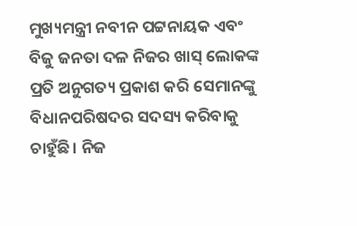ମୁଖ୍ୟମନ୍ତ୍ରୀ ନବୀନ ପଟ୍ଟନାୟକ ଏବଂ ବିଜୁ ଜନତା ଦଳ ନିଜର ଖାସ୍‍ ଲୋକଙ୍କ ପ୍ରତି ଅନୁଗତ୍ୟ ପ୍ରକାଶ କରି ସେମାନଙ୍କୁ ବିଧାନପରିଷଦର ସଦସ୍ୟ କରିବାକୁ ଚାହୁଁଛି। ନିଜ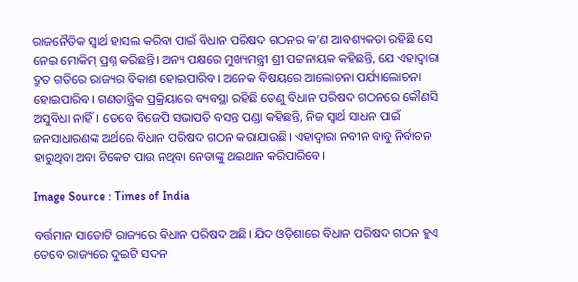ରାଜନୈତିକ ସ୍ୱାର୍ଥ ହାସଲ କରିବା ପାଇଁ ବିଧାନ ପରିଷଦ ଗଠନର କ’ଣ ଆବଶ୍ୟକତା ରହିଛି ସେ ନେଇ ମୋକିମ୍‍ ପ୍ରଶ୍ନ କରିଛନ୍ତି। ଅନ୍ୟ ପକ୍ଷରେ ମୁଖ୍ୟମନ୍ତ୍ରୀ ଶ୍ରୀ ପଟ୍ଟନାୟକ କହିଛନ୍ତି, ଯେ ଏହାଦ୍ୱାରା ଦ୍ରୁତ ଗତିରେ ରାଜ୍ୟର ବିକାଶ ହୋଇପାରିବ। ଅନେକ ବିଷୟରେ ଆଲୋଚନା ପର୍ଯ୍ୟାଲୋଚନା ହୋଇପାରିବ। ଗଣତାନ୍ତ୍ରିକ ପ୍ରକ୍ରିୟାରେ ବ୍ୟବସ୍ଥା ରହିଛି ତେଣୁ ବିଧାନ ପରିଷଦ ଗଠନରେ କୌଣସି ଅସୁବିଧା ନାହିଁ। ତେବେ ବିଜେପି ସଭାପତି ବସନ୍ତ ପଣ୍ଡା କହିଛନ୍ତି, ନିଜ ସ୍ୱାର୍ଥ ସାଧନ ପାଇଁ ଜନସାଧାରଣଙ୍କ ଅର୍ଥରେ ବିଧାନ ପରିଷଦ ଗଠନ କରାଯାଉଛି। ଏହାଦ୍ୱାରା ନବୀନ ବାବୁ ନିର୍ବାଚନ ହାରୁଥିବା ଅବା ଟିକେଟ ପାଉ ନଥିବା ନେତାଙ୍କୁ ଥଇଥାନ କରିପାରିବେ।

Image Source : Times of India

ବର୍ତ୍ତମାନ ସାତୋଟି ରାଜ୍ୟରେ ବିଧାନ ପରିଷଦ ଅଛି। ଯିଦ ଓଡ଼ିଶାରେ ବିଧାନ ପରିଷଦ ଗଠନ ହୁଏ ତେବେ ରାଜ୍ୟରେ ଦୁଇଟି ସଦନ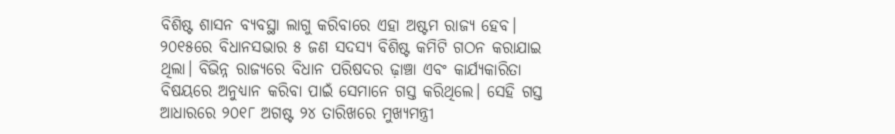ବିଶିଷ୍ଟ ଶାସନ ବ୍ୟବସ୍ଥା ଲାଗୁ କରିବାରେ ଏହା ଅଷ୍ଟମ ରାଜ୍ୟ ହେବ। ୨୦୧୫ରେ ବିଧାନସଭାର ୫ ଜଣ ସଦସ୍ୟ ବିଶିଷ୍ଟ କମିଟି ଗଠନ କରାଯାଇ ଥିଲା। ବିଭିନ୍ନ ରାଜ୍ୟରେ ବିଧାନ ପରିଷଦର ଢ଼ାଞ୍ଚା ଏବଂ କାର୍ଯ୍ୟକାରିତା ବିଷୟରେ ଅନୁଧ୍ୟାନ କରିବା ପାଇଁ ସେମାନେ ଗସ୍ତ କରିଥିଲେ। ସେହି ଗସ୍ତ ଆଧାରରେ ୨୦୧୮ ଅଗଷ୍ଟ ୨୪ ତାରିଖରେ ମୁଖ୍ୟମନ୍ତ୍ରୀ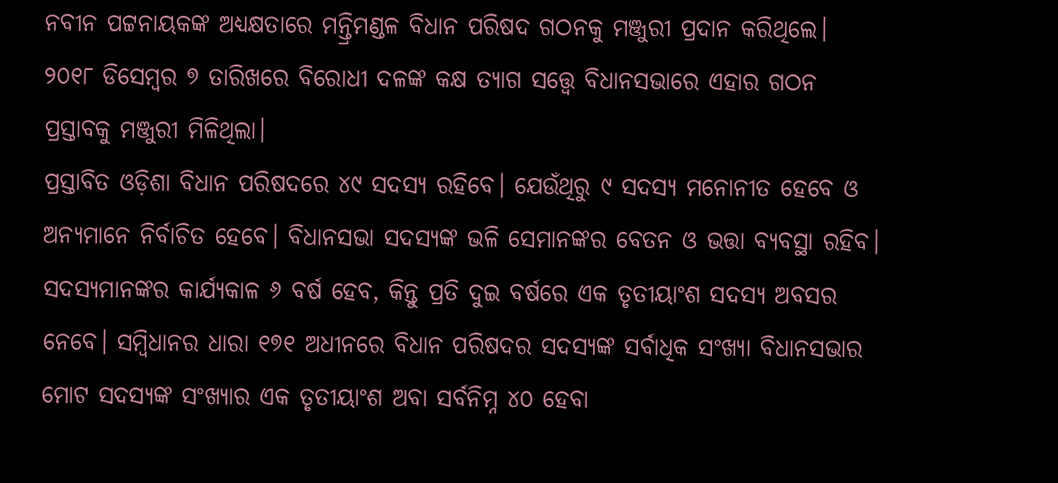ନବୀନ ପଟ୍ଟନାୟକଙ୍କ ଅଧ୍ୟକ୍ଷତାରେ ମନ୍ତ୍ରିମଣ୍ଡଳ ବିଧାନ ପରିଷଦ ଗଠନକୁ ମଞ୍ଜୁରୀ ପ୍ରଦାନ କରିଥିଲେ। ୨୦୧୮ ଡିସେମ୍ବର ୭ ତାରିଖରେ ବିରୋଧୀ ଦଳଙ୍କ କକ୍ଷ ତ୍ୟାଗ ସତ୍ତ୍ବେ ବିଧାନସଭାରେ ଏହାର ଗଠନ ପ୍ରସ୍ତାବକୁ ମଞ୍ଜୁରୀ ମିଳିଥିଲା।
ପ୍ରସ୍ତାବିତ ଓଡ଼ିଶା ବିଧାନ ପରିଷଦରେ ୪୯ ସଦସ୍ୟ ରହିବେ। ଯେଉଁଥିରୁ ୯ ସଦସ୍ୟ ମନୋନୀତ ହେବେ ଓ ଅନ୍ୟମାନେ ନିର୍ବାଚିତ ହେବେ। ବିଧାନସଭା ସଦସ୍ୟଙ୍କ ଭଳି ସେମାନଙ୍କର ବେତନ ଓ ଭତ୍ତା ବ୍ୟବସ୍ଥା ରହିବ। ସଦସ୍ୟମାନଙ୍କର କାର୍ଯ୍ୟକାଳ ୬ ବର୍ଷ ହେବ, କିନ୍ତୁ ପ୍ରତି ଦୁଇ ବର୍ଷରେ ଏକ ତୃତୀୟାଂଶ ସଦସ୍ୟ ଅବସର ନେବେ। ସମ୍ବିଧାନର ଧାରା ୧୭୧ ଅଧୀନରେ ବିଧାନ ପରିଷଦର ସଦସ୍ୟଙ୍କ ସର୍ବାଧିକ ସଂଖ୍ୟା ବିଧାନସଭାର ମୋଟ ସଦସ୍ୟଙ୍କ ସଂଖ୍ୟାର ଏକ ତୃତୀୟାଂଶ ଅବା ସର୍ବନିମ୍ନ ୪୦ ହେବା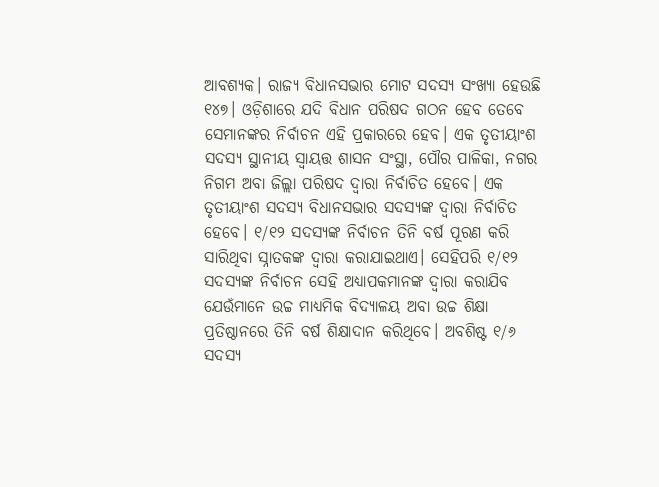ଆବଶ୍ୟକ। ରାଜ୍ୟ ବିଧାନସଭାର ମୋଟ ସଦସ୍ୟ ସଂଖ୍ୟା ହେଉଛି ୧୪୭। ଓଡ଼ିଶାରେ ଯଦି ବିଧାନ ପରିଷଦ ଗଠନ ହେବ ତେବେ ସେମାନଙ୍କର ନିର୍ବାଚନ ଏହି ପ୍ରକାରରେ ହେବ। ଏକ ତୃତୀୟାଂଶ ସଦସ୍ୟ ସ୍ଥାନୀୟ ସ୍ୱାୟତ୍ତ ଶାସନ ସଂସ୍ଥା, ପୌର ପାଳିକା, ନଗର ନିଗମ ଅବା ଜିଲ୍ଲା ପରିଷଦ ଦ୍ୱାରା ନିର୍ବାଚିତ ହେବେ। ଏକ ତୃତୀୟାଂଶ ସଦସ୍ୟ ବିଧାନସଭାର ସଦସ୍ୟଙ୍କ ଦ୍ୱାରା ନିର୍ବାଚିତ ହେବେ। ୧/୧୨ ସଦସ୍ୟଙ୍କ ନିର୍ବାଚନ ତିନି ବର୍ଷ ପୂରଣ କରି ସାରିଥିବା ସ୍ନାତକଙ୍କ ଦ୍ୱାରା କରାଯାଇଥାଏ। ସେହିପରି ୧/୧୨ ସଦସ୍ୟଙ୍କ ନିର୍ବାଚନ ସେହି ଅଧ୍ୟାପକମାନଙ୍କ ଦ୍ୱାରା କରାଯିବ ଯେଉଁମାନେ ଉଚ୍ଚ ମାଧ୍ୟମିକ ବିଦ୍ୟାଳୟ ଅବା ଉଚ୍ଚ ଶିକ୍ଷା ପ୍ରତିଷ୍ଠାନରେ ତିନି ବର୍ଷ ଶିକ୍ଷାଦାନ କରିଥିବେ। ଅବଶିଷ୍ଟ ୧/୬ ସଦସ୍ୟ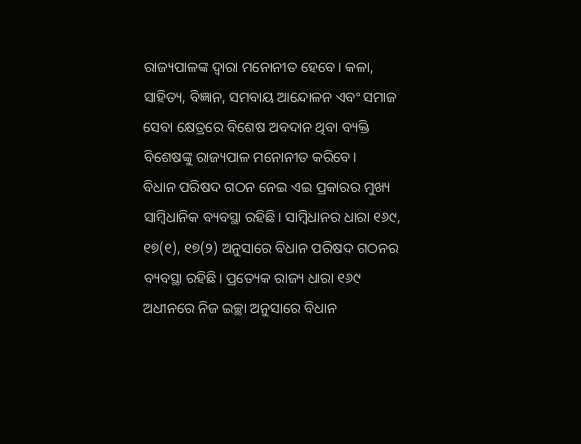ରାଜ୍ୟପାଳଙ୍କ ଦ୍ୱାରା ମନୋନୀତ ହେବେ। କଳା, ସାହିତ୍ୟ, ବିଜ୍ଞାନ, ସମବାୟ ଆନ୍ଦୋଳନ ଏବଂ ସମାଜ ସେବା କ୍ଷେତ୍ରରେ ବିଶେଷ ଅବଦାନ ଥିବା ବ୍ୟକ୍ତି ବିଶେଷଙ୍କୁ ରାଜ୍ୟପାଳ ମନୋନୀତ କରିବେ।
ବିଧାନ ପରିଷଦ ଗଠନ ନେଇ ଏଇ ପ୍ରକାରର ମୁଖ୍ୟ ସାମ୍ବିଧାନିକ ବ୍ୟବସ୍ଥା ରହିଛି। ସାମ୍ବିଧାନର ଧାରା ୧୬୯, ୧୭(୧), ୧୭(୨) ଅନୁସାରେ ବିଧାନ ପରିଷଦ ଗଠନର ବ୍ୟବସ୍ଥା ରହିଛି। ପ୍ରତ୍ୟେକ ରାଜ୍ୟ ଧାରା ୧୬୯ ଅଧୀନରେ ନିଜ ଇଚ୍ଛା ଅନୁସାରେ ବିଧାନ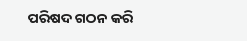ପରିଷଦ ଗଠନ କରି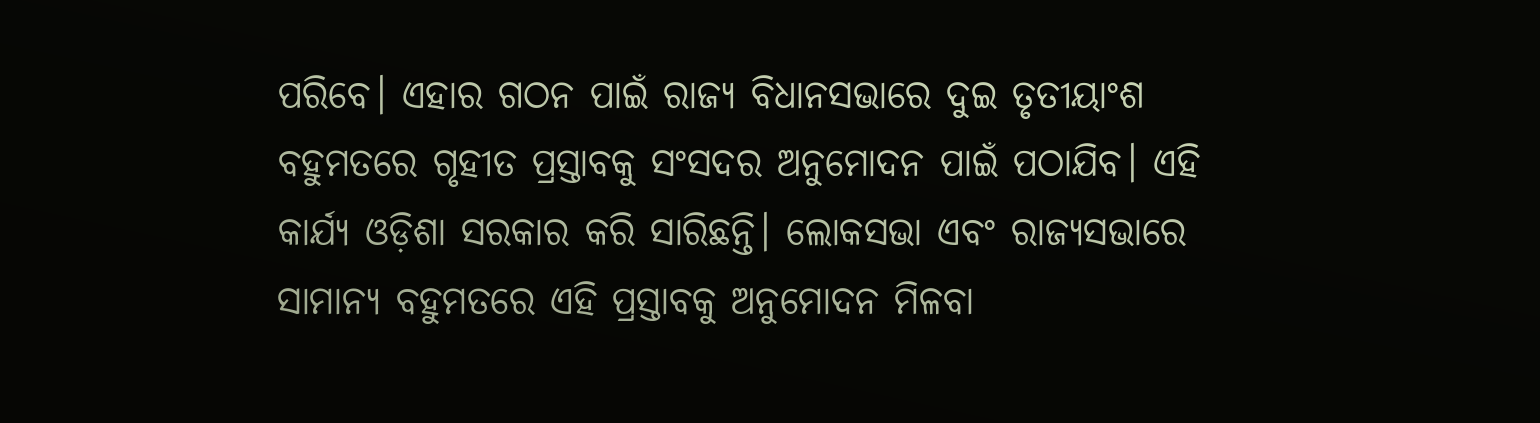ପରିବେ। ଏହାର ଗଠନ ପାଇଁ ରାଜ୍ୟ ବିଧାନସଭାରେ ଦୁଇ ତୃତୀୟାଂଶ ବହୁମତରେ ଗୃହୀତ ପ୍ରସ୍ତାବକୁ ସଂସଦର ଅନୁମୋଦନ ପାଇଁ ପଠାଯିବ। ଏହି କାର୍ଯ୍ୟ ଓଡ଼ିଶା ସରକାର କରି ସାରିଛନ୍ତି। ଲୋକସଭା ଏବଂ ରାଜ୍ୟସଭାରେ ସାମାନ୍ୟ ବହୁମତରେ ଏହି ପ୍ରସ୍ତାବକୁ ଅନୁମୋଦନ ମିଳବା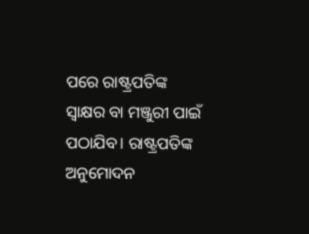ପରେ ରାଷ୍ଟ୍ରପତିଙ୍କ ସ୍ୱାକ୍ଷର ବା ମଞ୍ଜୁରୀ ପାଇଁ ପଠାଯିବ। ରାଷ୍ଟ୍ରପତିଙ୍କ ଅନୁମୋଦନ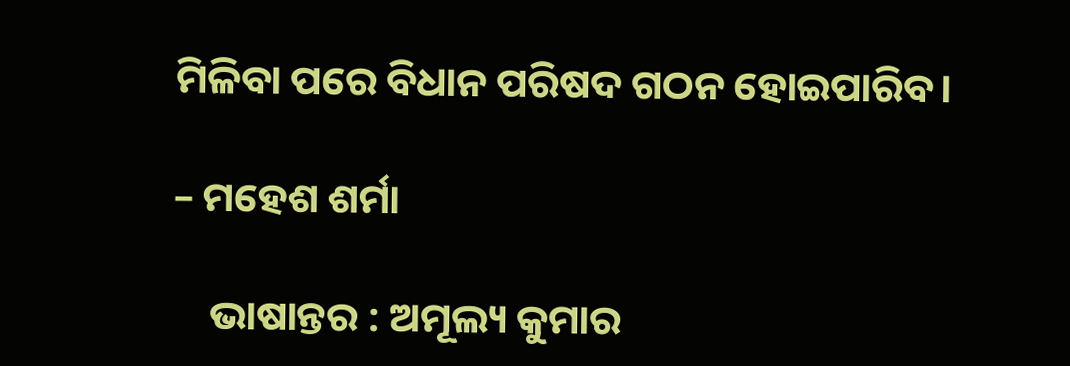ମିଳିବା ପରେ ବିଧାନ ପରିଷଦ ଗଠନ ହୋଇପାରିବ।

– ମହେଶ ଶର୍ମା

    ଭାଷାନ୍ତର : ଅମୂଲ୍ୟ କୁମାର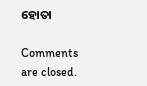ହୋତା

Comments are closed.